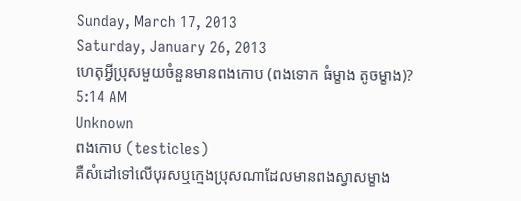Sunday, March 17, 2013
Saturday, January 26, 2013
ហេតុអ្វីប្រុសមួយចំនួនមានពងកោប (ពងទោក ធំម្ខាង តូចម្ខាង)?
5:14 AM
Unknown
ពងកោប (testicles)
គឺសំដៅទៅលើបុរសឬក្មេងប្រុសណាដែលមានពងស្វាសម្ខាង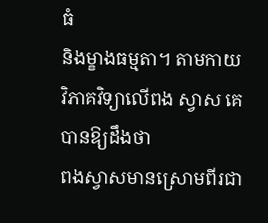ធំ
និងម្ខាងធម្មតា។ តាមកាយវិភាគវិទ្យាលើពង ស្វាស គេបានឱ្យដឹងថា
ពងស្វាសមានស្រោមពីរជា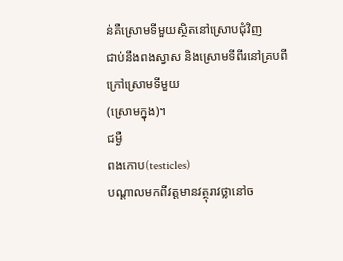ន់គឺស្រោមទីមួយស្ថិតនៅស្រោបជុំវិញ
ជាប់នឹងពងស្វាស និងស្រោមទីពីរនៅគ្របពីក្រៅស្រោមទីមួយ
(ស្រោមក្នុង)។
ជម្ងឺ
ពងកោប(testicles)
បណ្ដាលមកពីវត្ដមានវត្ថុរាវថ្លានៅច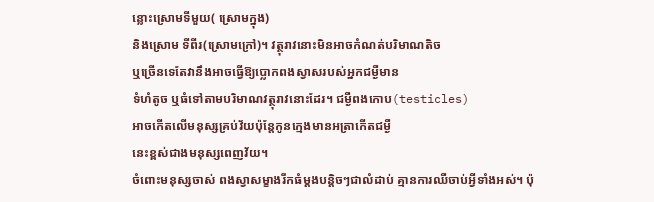ន្លោះស្រោមទីមួយ( ស្រោមក្នុង)
និងស្រោម ទីពីរ(ស្រោមក្រៅ)។ វត្ថុរាវនោះមិនអាចកំណត់បរិមាណតិច
ឬច្រើនទេតែវានឹងអាចធ្វើឱ្យប្លោកពងស្វាសរបស់អ្នកជម្ងឺមាន
ទំហំតូច ឬធំទៅតាមបរិមាណវត្ថុរាវនោះដែរ។ ជម្ងឺពងកោប(testicles)
អាចកើតលើមនុស្សគ្រប់វ័យប៉ុន្ដែកូនក្មេងមានអត្រាកើតជម្ងឺ
នេះខ្ពស់ជាងមនុស្សពេញវ័យ។
ចំពោះមនុស្សចាស់ ពងស្វាសម្ខាងរីកធំម្ដងបន្ដិចៗជាលំដាប់ គ្មានការឈឺចាប់អ្វីទាំងអស់។ ប៉ុ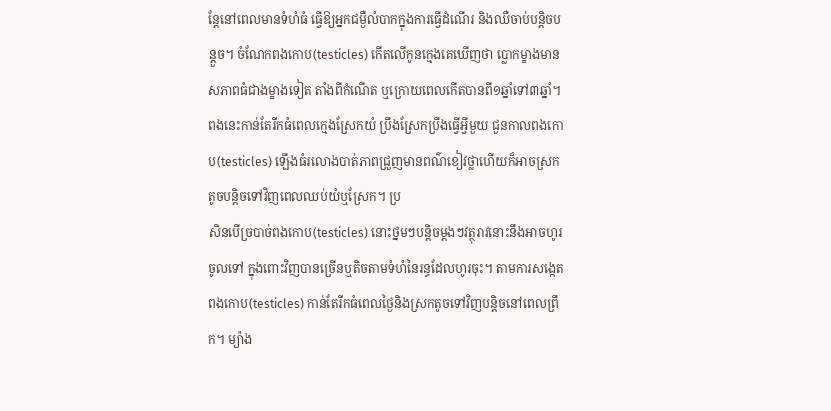ន្ដែនៅពេលមានទំហំធំ ធ្វើឱ្យអ្នកជម្ងឺលំបាកក្នុងការធ្វើដំណើរ និងឈឺចាប់បន្ដិចបន្ដួច។ ចំណែកពងកោប(testicles) កើតលើកូនក្មេងគេឃើញថា ប្លោកម្ខាងមានសភាពធំជាងម្ខាងទៀត តាំងពីកំណើត ឬក្រោយពេលកើតបានពី១ឆ្នាំទៅ៣ឆ្នាំ។ ពងនេះកាន់តែរីកធំពេលក្មេងស្រែកយំ ប្រឹងស្រែកប្រឹងធ្វើអ្វីមួយ ជួនកាលពងកោប(testicles) ឡើងធំរលោងបាត់ភាពជ្រួញមានពណ៌ខៀវថ្លាហើយក៏អាចស្រក តូចបន្ដិចទៅវិញពេលឈប់យំឬស្រែក។ ប្រ
សិនបើច្របាច់ពងកោប(testicles) នោះថ្នមៗបន្ដិចម្ដងៗវត្ថុរាវនោះនឹងអាចហូរចូលទៅ ក្នុងពោះវិញបានច្រើនឬតិចតាមទំហំនៃរន្ធដែលហូរចុះ។ តាមការសង្កេតពងកោប(testicles) កាន់តែរីកធំពេលថ្ងៃនិងស្រកតូចទៅវិញបន្ដិចនៅពេលព្រឹក។ ម្យ៉ាង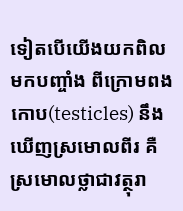ទៀតបើយើងយកពិលមកបញ្ចាំង ពីក្រោមពងកោប(testicles) នឹងឃើញស្រមោលពីរ គឺស្រមោលថ្លាជាវត្ថុរា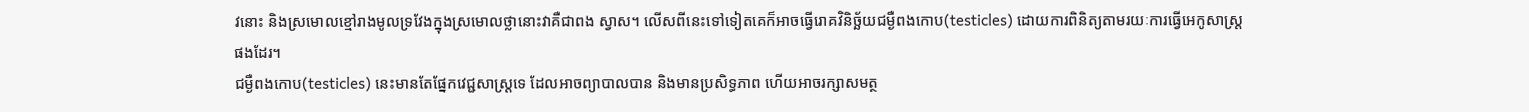វនោះ និងស្រមោលខ្មៅរាងមូលទ្រវែងក្នុងស្រមោលថ្លានោះវាគឺជាពង ស្វាស។ លើសពីនេះទៅទៀតគេក៏អាចធ្វើរោគវិនិច្ឆ័យជម្ងឺពងកោប(testicles) ដោយការពិនិត្យតាមរយៈការធ្វើអេកូសាស្ដ្រផងដែរ។
ជម្ងឺពងកោប(testicles) នេះមានតែផ្នែកវេជ្ជសាស្ដ្រទេ ដែលអាចព្យាបាលបាន និងមានប្រសិទ្ធភាព ហើយអាចរក្សាសមត្ថ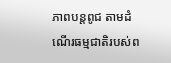ភាពបន្ដពូជ តាមដំណើរធម្មជាតិរបស់ព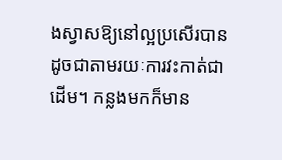ងស្វាសឱ្យនៅល្អប្រសើរបាន ដូចជាតាមរយៈការវះកាត់ជាដើម។ កន្លងមកក៏មាន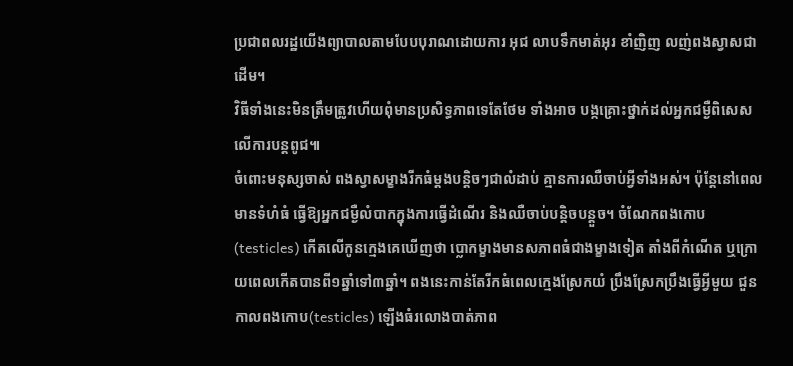ប្រជាពលរដ្ឋយើងព្យាបាលតាមបែបបុរាណដោយការ អុជ លាបទឹកមាត់អុរ ខាំញិញ លញ់ពងស្វាសជាដើម។
វិធីទាំងនេះមិនត្រឹមត្រូវហើយពុំមានប្រសិទ្ធភាពទេតែថែម ទាំងអាច បង្កគ្រោះថ្នាក់ដល់អ្នកជម្ងឺពិសេសលើការបន្ដពូជ៕
ចំពោះមនុស្សចាស់ ពងស្វាសម្ខាងរីកធំម្ដងបន្ដិចៗជាលំដាប់ គ្មានការឈឺចាប់អ្វីទាំងអស់។ ប៉ុន្ដែនៅពេលមានទំហំធំ ធ្វើឱ្យអ្នកជម្ងឺលំបាកក្នុងការធ្វើដំណើរ និងឈឺចាប់បន្ដិចបន្ដួច។ ចំណែកពងកោប(testicles) កើតលើកូនក្មេងគេឃើញថា ប្លោកម្ខាងមានសភាពធំជាងម្ខាងទៀត តាំងពីកំណើត ឬក្រោយពេលកើតបានពី១ឆ្នាំទៅ៣ឆ្នាំ។ ពងនេះកាន់តែរីកធំពេលក្មេងស្រែកយំ ប្រឹងស្រែកប្រឹងធ្វើអ្វីមួយ ជួនកាលពងកោប(testicles) ឡើងធំរលោងបាត់ភាព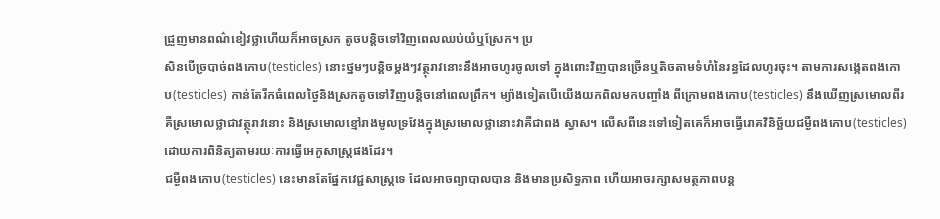ជ្រួញមានពណ៌ខៀវថ្លាហើយក៏អាចស្រក តូចបន្ដិចទៅវិញពេលឈប់យំឬស្រែក។ ប្រ
សិនបើច្របាច់ពងកោប(testicles) នោះថ្នមៗបន្ដិចម្ដងៗវត្ថុរាវនោះនឹងអាចហូរចូលទៅ ក្នុងពោះវិញបានច្រើនឬតិចតាមទំហំនៃរន្ធដែលហូរចុះ។ តាមការសង្កេតពងកោប(testicles) កាន់តែរីកធំពេលថ្ងៃនិងស្រកតូចទៅវិញបន្ដិចនៅពេលព្រឹក។ ម្យ៉ាងទៀតបើយើងយកពិលមកបញ្ចាំង ពីក្រោមពងកោប(testicles) នឹងឃើញស្រមោលពីរ គឺស្រមោលថ្លាជាវត្ថុរាវនោះ និងស្រមោលខ្មៅរាងមូលទ្រវែងក្នុងស្រមោលថ្លានោះវាគឺជាពង ស្វាស។ លើសពីនេះទៅទៀតគេក៏អាចធ្វើរោគវិនិច្ឆ័យជម្ងឺពងកោប(testicles) ដោយការពិនិត្យតាមរយៈការធ្វើអេកូសាស្ដ្រផងដែរ។
ជម្ងឺពងកោប(testicles) នេះមានតែផ្នែកវេជ្ជសាស្ដ្រទេ ដែលអាចព្យាបាលបាន និងមានប្រសិទ្ធភាព ហើយអាចរក្សាសមត្ថភាពបន្ដ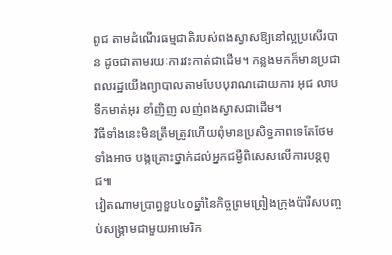ពូជ តាមដំណើរធម្មជាតិរបស់ពងស្វាសឱ្យនៅល្អប្រសើរបាន ដូចជាតាមរយៈការវះកាត់ជាដើម។ កន្លងមកក៏មានប្រជាពលរដ្ឋយើងព្យាបាលតាមបែបបុរាណដោយការ អុជ លាបទឹកមាត់អុរ ខាំញិញ លញ់ពងស្វាសជាដើម។
វិធីទាំងនេះមិនត្រឹមត្រូវហើយពុំមានប្រសិទ្ធភាពទេតែថែម ទាំងអាច បង្កគ្រោះថ្នាក់ដល់អ្នកជម្ងឺពិសេសលើការបន្ដពូជ៕
វៀតណាមប្រាព្ធខួប៤០ឆ្នាំនៃកិច្ចព្រមព្រៀងក្រុងប៉ារីសបញ្ចប់សង្រ្គាមជាមួយអាមេរិក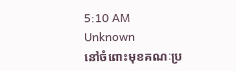5:10 AM
Unknown
នៅចំពោះមុខគណៈប្រ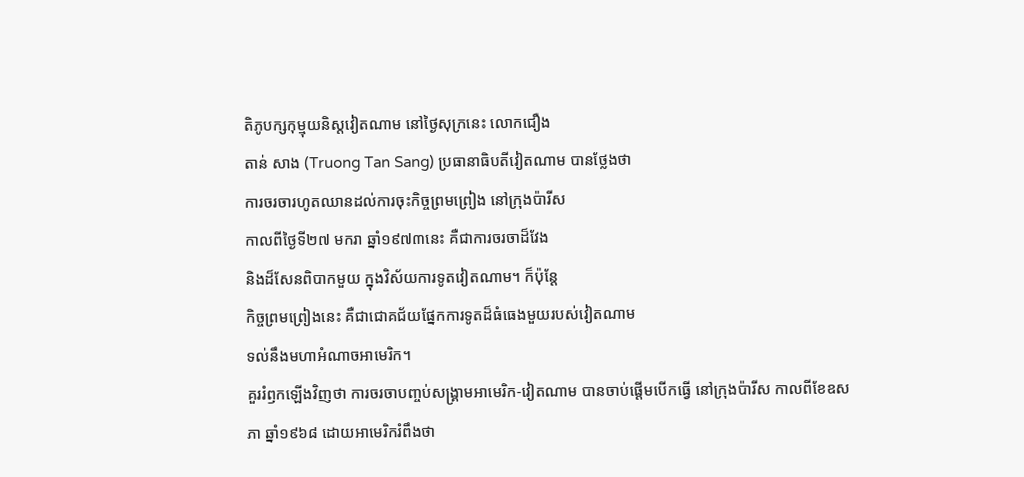តិភូបក្សកុម្មុយនិស្តវៀតណាម នៅថ្ងៃសុក្រនេះ លោកជឿង
តាន់ សាង (Truong Tan Sang) ប្រធានាធិបតីវៀតណាម បានថ្លែងថា
ការចរចារហូតឈានដល់ការចុះកិច្ចព្រមព្រៀង នៅក្រុងប៉ារីស
កាលពីថ្ងៃទី២៧ មករា ឆ្នាំ១៩៧៣នេះ គឺជាការចរចាដ៏វែង
និងដ៏សែនពិបាកមួយ ក្នុងវិស័យការទូតវៀតណាម។ ក៏ប៉ុន្តែ
កិច្ចព្រមព្រៀងនេះ គឺជាជោគជ័យផ្នែកការទូតដ៏ធំធេងមួយរបស់វៀតណាម
ទល់នឹងមហាអំណាចអាមេរិក។
គួររំឭកឡើងវិញថា ការចរចាបញ្ចប់សង្រ្គាមអាមេរិក-វៀតណាម បានចាប់ផ្តើមបើកធ្វើ នៅក្រុងប៉ារីស កាលពីខែឧសភា ឆ្នាំ១៩៦៨ ដោយអាមេរិករំពឹងថា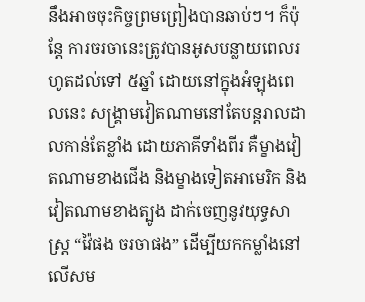នឹងអាចចុះកិច្ចព្រមព្រៀងបានឆាប់ៗ។ ក៏ប៉ុន្តែ ការចរចានេះត្រូវបានអូសបន្លាយពេលរហូតដល់ទៅ ៥ឆ្នាំ ដោយនៅក្នុងអំឡុងពេលនេះ សង្រ្គាមវៀតណាមនៅតែបន្តរាលដាលកាន់តែខ្លាំង ដោយភាគីទាំងពីរ គឺម្ខាងវៀតណាមខាងជើង និងម្ខាងទៀតអាមេរិក និងវៀតណាមខាងត្បូង ដាក់ចេញនូវយុទ្ធសាស្រ្ត “វ៉ៃផង ចរចាផង” ដើម្បីយកកម្លាំងនៅលើសម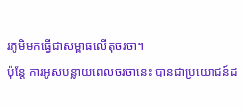រភូមិមកធ្វើជាសម្ពាធលើតុចរចា។
ប៉ុន្តែ ការអូសបន្លាយពេលចរចានេះ បានជាប្រយោជន៍ដ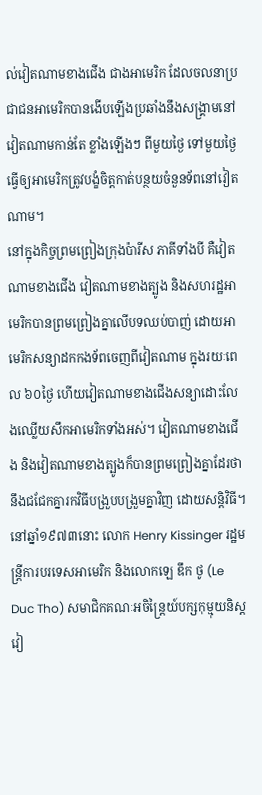ល់វៀតណាមខាងជើង ជាងអាមេរិក ដែលចលនាប្រជាជនអាមេរិកបានងើបឡើងប្រឆាំងនឹងសង្រ្គាមនៅវៀតណាមកាន់តែ ខ្លាំងឡើងៗ ពីមួយថ្ងៃ ទៅមួយថ្ងៃ ធ្វើឲ្យអាមេរិកត្រូវបង្ខំចិត្តកាត់បន្ថយចំនួនទ័ពនៅវៀតណាម។
នៅក្នុងកិច្ចព្រមព្រៀងក្រុងប៉ារីស ភាគីទាំងបី គឺវៀតណាមខាងជើង វៀតណាមខាងត្បូង និងសហរដ្ឋអាមេរិកបានព្រមព្រៀងគ្នាលើបទឈប់បាញ់ ដោយអាមេរិកសន្យាដកកងទ័ពចេញពីវៀតណាម ក្នុងរយៈពេល ៦០ថ្ងៃ ហើយវៀតណាមខាងជើងសន្យាដោះលែងឈ្លើយសឹកអាមេរិកទាំងអស់។ វៀតណាមខាងជើង និងវៀតណាមខាងត្បូងក៏បានព្រមព្រៀងគ្នាដែរថា នឹងជជែកគ្នារកវិធីបង្រួបបង្រួមគ្នាវិញ ដោយសន្តិវិធី។
នៅឆ្នាំ១៩៧៣នោះ លោក Henry Kissinger រដ្ឋមន្រ្តីការបរទេសអាមេរិក និងលោកឡេ ឌឹក ថូ (Le Duc Tho) សមាជិកគណៈអចិន្រ្តៃយ៍បក្សកុម្មុយនិស្តវៀ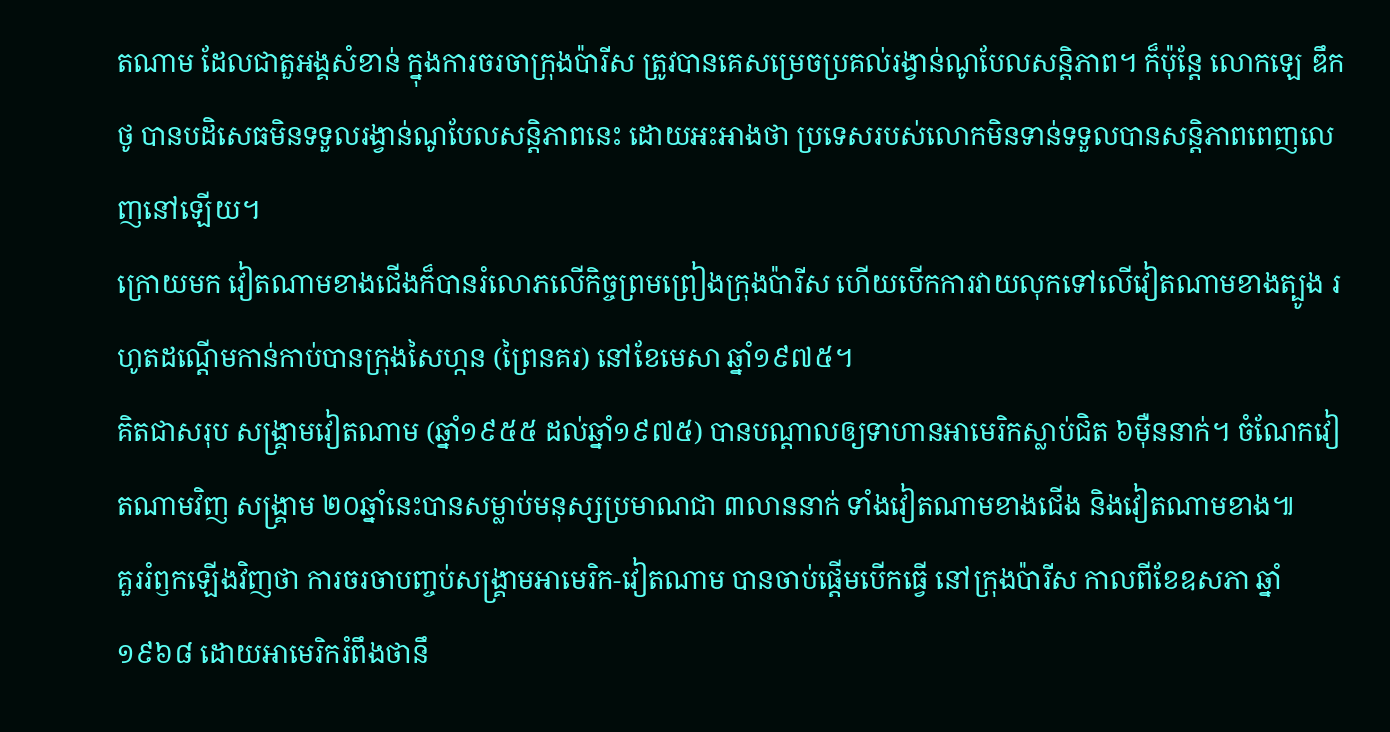តណាម ដែលជាតួអង្គសំខាន់ ក្នុងការចរចាក្រុងប៉ារីស ត្រូវបានគេសម្រេចប្រគល់រង្វាន់ណូបែលសន្តិភាព។ ក៏ប៉ុន្តែ លោកឡេ ឌឹក ថូ បានបដិសេធមិនទទួលរង្វាន់ណូបែលសន្តិភាពនេះ ដោយអះអាងថា ប្រទេសរបស់លោកមិនទាន់ទទួលបានសន្តិភាពពេញលេញនៅឡើយ។
ក្រោយមក វៀតណាមខាងជើងក៏បានរំលោភលើកិច្ចព្រមព្រៀងក្រុងប៉ារីស ហើយបើកការវាយលុកទៅលើវៀតណាមខាងត្បូង រហូតដណ្តើមកាន់កាប់បានក្រុងសៃហ្កន (ព្រៃនគរ) នៅខែមេសា ឆ្នាំ១៩៧៥។
គិតជាសរុប សង្រ្គាមវៀតណាម (ឆ្នាំ១៩៥៥ ដល់ឆ្នាំ១៩៧៥) បានបណ្តាលឲ្យទាហានអាមេរិកស្លាប់ជិត ៦ម៉ឺននាក់។ ចំណែកវៀតណាមវិញ សង្រ្គាម ២០ឆ្នាំនេះបានសម្លាប់មនុស្សប្រមាណជា ៣លាននាក់ ទាំងវៀតណាមខាងជើង និងវៀតណាមខាង៕
គួររំឭកឡើងវិញថា ការចរចាបញ្ចប់សង្រ្គាមអាមេរិក-វៀតណាម បានចាប់ផ្តើមបើកធ្វើ នៅក្រុងប៉ារីស កាលពីខែឧសភា ឆ្នាំ១៩៦៨ ដោយអាមេរិករំពឹងថានឹ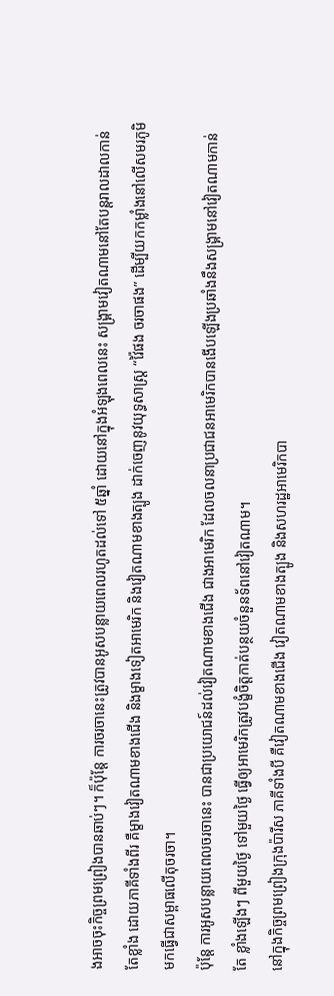ងអាចចុះកិច្ចព្រមព្រៀងបានឆាប់ៗ។ ក៏ប៉ុន្តែ ការចរចានេះត្រូវបានអូសបន្លាយពេលរហូតដល់ទៅ ៥ឆ្នាំ ដោយនៅក្នុងអំឡុងពេលនេះ សង្រ្គាមវៀតណាមនៅតែបន្តរាលដាលកាន់តែខ្លាំង ដោយភាគីទាំងពីរ គឺម្ខាងវៀតណាមខាងជើង និងម្ខាងទៀតអាមេរិក និងវៀតណាមខាងត្បូង ដាក់ចេញនូវយុទ្ធសាស្រ្ត “វ៉ៃផង ចរចាផង” ដើម្បីយកកម្លាំងនៅលើសមរភូមិមកធ្វើជាសម្ពាធលើតុចរចា។
ប៉ុន្តែ ការអូសបន្លាយពេលចរចានេះ បានជាប្រយោជន៍ដល់វៀតណាមខាងជើង ជាងអាមេរិក ដែលចលនាប្រជាជនអាមេរិកបានងើបឡើងប្រឆាំងនឹងសង្រ្គាមនៅវៀតណាមកាន់តែ ខ្លាំងឡើងៗ ពីមួយថ្ងៃ ទៅមួយថ្ងៃ ធ្វើឲ្យអាមេរិកត្រូវបង្ខំចិត្តកាត់បន្ថយចំនួនទ័ពនៅវៀតណាម។
នៅក្នុងកិច្ចព្រមព្រៀងក្រុងប៉ារីស ភាគីទាំងបី គឺវៀតណាមខាងជើង វៀតណាមខាងត្បូង និងសហរដ្ឋអាមេរិកបា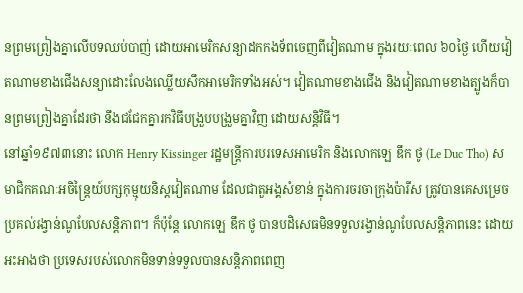នព្រមព្រៀងគ្នាលើបទឈប់បាញ់ ដោយអាមេរិកសន្យាដកកងទ័ពចេញពីវៀតណាម ក្នុងរយៈពេល ៦០ថ្ងៃ ហើយវៀតណាមខាងជើងសន្យាដោះលែងឈ្លើយសឹកអាមេរិកទាំងអស់។ វៀតណាមខាងជើង និងវៀតណាមខាងត្បូងក៏បានព្រមព្រៀងគ្នាដែរថា នឹងជជែកគ្នារកវិធីបង្រួបបង្រួមគ្នាវិញ ដោយសន្តិវិធី។
នៅឆ្នាំ១៩៧៣នោះ លោក Henry Kissinger រដ្ឋមន្រ្តីការបរទេសអាមេរិក និងលោកឡេ ឌឹក ថូ (Le Duc Tho) សមាជិកគណៈអចិន្រ្តៃយ៍បក្សកុម្មុយនិស្តវៀតណាម ដែលជាតួអង្គសំខាន់ ក្នុងការចរចាក្រុងប៉ារីស ត្រូវបានគេសម្រេចប្រគល់រង្វាន់ណូបែលសន្តិភាព។ ក៏ប៉ុន្តែ លោកឡេ ឌឹក ថូ បានបដិសេធមិនទទួលរង្វាន់ណូបែលសន្តិភាពនេះ ដោយអះអាងថា ប្រទេសរបស់លោកមិនទាន់ទទួលបានសន្តិភាពពេញ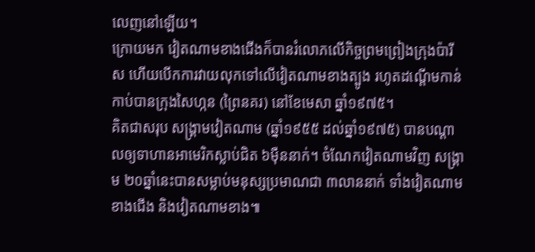លេញនៅឡើយ។
ក្រោយមក វៀតណាមខាងជើងក៏បានរំលោភលើកិច្ចព្រមព្រៀងក្រុងប៉ារីស ហើយបើកការវាយលុកទៅលើវៀតណាមខាងត្បូង រហូតដណ្តើមកាន់កាប់បានក្រុងសៃហ្កន (ព្រៃនគរ) នៅខែមេសា ឆ្នាំ១៩៧៥។
គិតជាសរុប សង្រ្គាមវៀតណាម (ឆ្នាំ១៩៥៥ ដល់ឆ្នាំ១៩៧៥) បានបណ្តាលឲ្យទាហានអាមេរិកស្លាប់ជិត ៦ម៉ឺននាក់។ ចំណែកវៀតណាមវិញ សង្រ្គាម ២០ឆ្នាំនេះបានសម្លាប់មនុស្សប្រមាណជា ៣លាននាក់ ទាំងវៀតណាមខាងជើង និងវៀតណាមខាង៕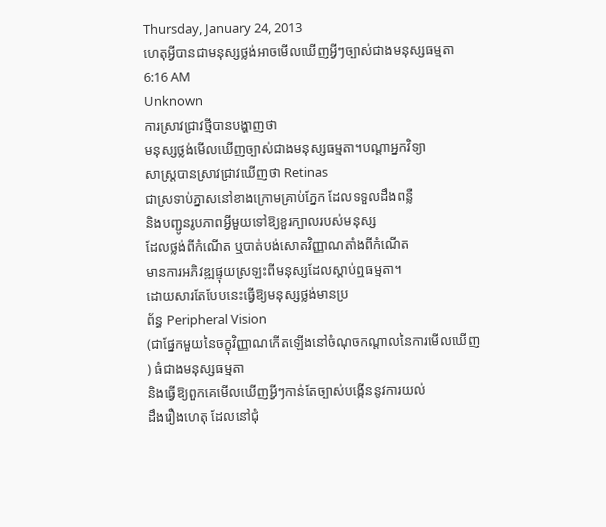Thursday, January 24, 2013
ហេតុអ្វីបានជាមនុស្សថ្លង់អាចមើលឃើញអ្វីៗច្បាស់ជាងមនុស្សធម្មតា
6:16 AM
Unknown
ការស្រាវជ្រាវថ្មីបានបង្ហាញថា
មនុស្សថ្លង់មើលឃើញច្បាស់ជាងមនុស្សធម្មតា។បណ្តាអ្នកវិទ្យា
សាស្ត្របានស្រាវជ្រាវឃើញថា Retinas
ជាស្រទាប់ភ្នាសនៅខាងក្រោមគ្រាប់ភ្នែក ដែលទទួលដឹងពន្លឺ
និងបញ្ជូនរូបភាពអ្វីមួយទៅឱ្យខួរក្បាលរបស់មនុស្ស
ដែលថ្លង់ពីកំណើត ឬបាត់បង់សោតវិញ្ញាណតាំងពីកំណើត
មានការអភិវឌ្ឍផ្ទុយស្រឡះពីមនុស្សដែលស្តាប់ឮធម្មតា។
ដោយសារតែបែបនេះធ្វើឱ្យមនុស្សថ្លង់មានប្រ
ព័ន្ធ Peripheral Vision
(ជាផ្នែកមួយនៃចក្ខុវិញ្ញាណកើតឡើងនៅចំណុចកណ្តាលនៃការមើលឃើញ
) ធំជាងមនុស្សធម្មតា
និងធ្វើឱ្យពួកគេមើលឃើញអ្វីៗកាន់តែច្បាស់បង្កើននូវការយល់
ដឹងរឿងហេតុ ដែលនៅជុំ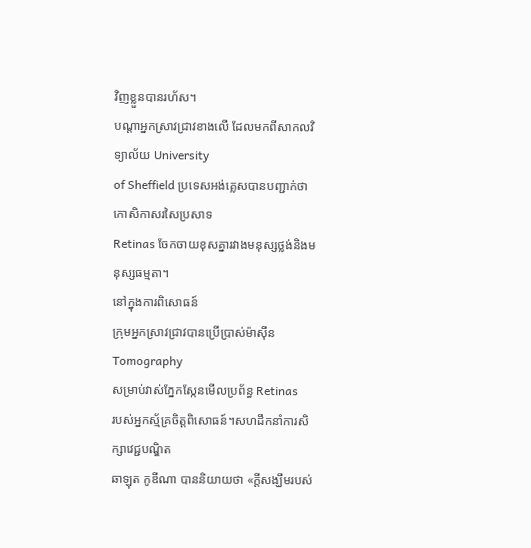វិញខ្លួនបានរហ័ស។
បណ្តាអ្នកស្រាវជ្រាវខាងលើ ដែលមកពីសាកលវិទ្យាល័យ University
of Sheffield ប្រទេសអង់គ្លេសបានបញ្ជាក់ថា កោសិកាសរសៃប្រសាទ
Retinas ចែកចាយខុសគ្នារវាងមនុស្សថ្លង់និងមនុស្សធម្មតា។
នៅក្នុងការពិសោធន៍
ក្រុមអ្នកស្រាវជ្រាវបានប្រើប្រាស់ម៉ាស៊ីន Tomography
សម្រាប់វាស់ភ្នែកស្កែនមើលប្រព័ន្ធ Retinas
របស់អ្នកស្ម័គ្រចិត្តពិសោធន៍។សហដឹកនាំការសិក្សាវេជ្ជបណ្ឌិត
ឆាឡុត កូឌីណា បាននិយាយថា «ក្តីសង្ឃឹមរបស់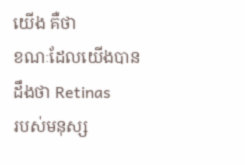យើង គឺថា
ខណៈដែលយើងបានដឹងថា Retinas
របស់មនុស្ស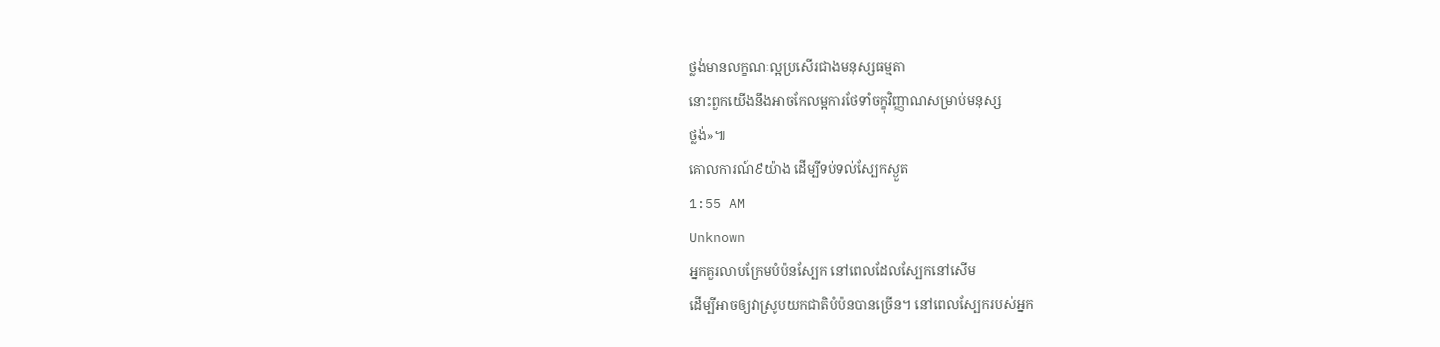ថ្លង់មានលក្ខណៈល្អប្រសើរជាងមនុស្សធម្មតា
នោះពួកយើងនឹងអាចកែលម្អការថែទាំចក្ខុវិញ្ញាណសម្រាប់មនុស្ស
ថ្លង់»៕
គោលការណ៍៩យ៉ាង ដើម្បីទប់ទល់ស្បែកស្ងួត
1:55 AM
Unknown
អ្នកគួរលាបក្រែមបំប៉នស្បែក នៅពេលដែលស្បែកនៅសើម
ដើម្បីអាចឲ្យវាស្រូបយកជាតិបំប៉នបានច្រើន។ នៅពេលស្បែករបស់អ្នក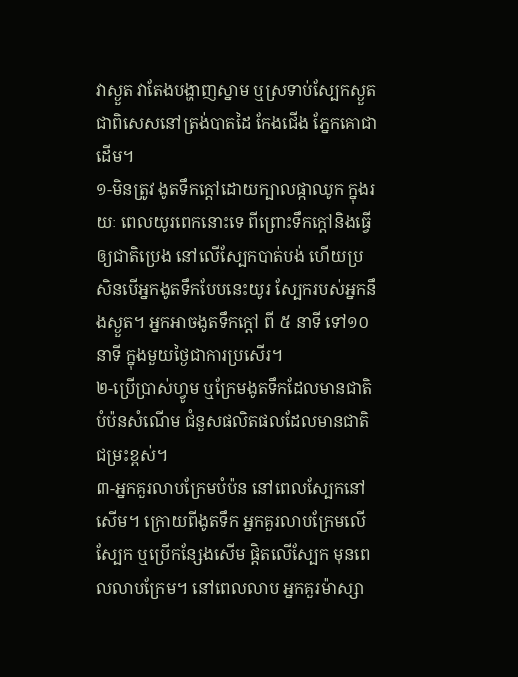វាស្ងួត វាតែងបង្ហាញស្នាម ឬស្រទាប់ស្បែកស្ងួត
ជាពិសេសនៅត្រង់បាតដៃ កែងជើង ភ្នែកគោជាដើម។
១-មិនត្រូវ ងូតទឹកក្តៅដោយក្បាលផ្កាឈូក ក្នុងរយៈ ពេលយូរពេកនោះទេ ពីព្រោះទឹកក្តៅនិងធ្វើឲ្យជាតិប្រេង នៅលើស្បែកបាត់បង់ ហើយប្រសិនបើអ្នកងូតទឹកបែបនេះយូរ ស្បែករបស់អ្នកនឹងស្ងួត។ អ្នកអាចងូតទឹកក្តៅ ពី ៥ នាទី ទៅ១០នាទី ក្នុងមួយថ្ងៃជាការប្រសើរ។
២-ប្រើប្រាស់ហ្វូម ឬក្រែមងូតទឹកដែលមានជាតិបំប៉នសំណើម ជំនួសផលិតផលដែលមានជាតិជម្រះខ្ពស់។
៣-អ្នកគួរលាបក្រែមបំប៉ន នៅពេលស្បែកនៅសើម។ ក្រោយពីងូតទឹក អ្នកគួរលាបក្រែមលើស្បែក ឬប្រើកន្សែងសើម ផ្តិតលើស្បែក មុនពេលលាបក្រែម។ នៅពេលលាប អ្នកគួរម៉ាស្សា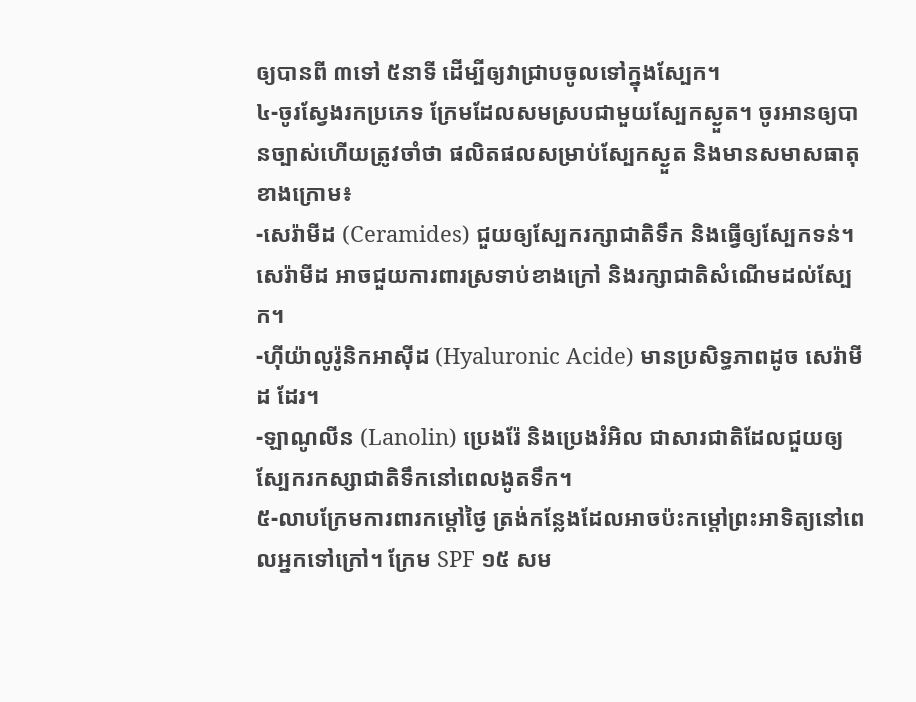ឲ្យបានពី ៣ទៅ ៥នាទី ដើម្បីឲ្យវាជ្រាបចូលទៅក្នុងស្បែក។
៤-ចូរស្វែងរកប្រភេទ ក្រែមដែលសមស្របជាមួយស្បែកស្ងួត។ ចូរអានឲ្យបានច្បាស់ហើយត្រូវចាំថា ផលិតផលសម្រាប់ស្បែកស្ងួត និងមានសមាសធាតុខាងក្រោម៖
-សេរ៉ាមីដ (Ceramides) ជួយឲ្យស្បែករក្សាជាតិទឹក និងធ្វើឲ្យស្បែកទន់។ សេរ៉ាមីដ អាចជួយការពារស្រទាប់ខាងក្រៅ និងរក្សាជាតិសំណើមដល់ស្បែក។
-ហ៊ីយ៉ាលូរ៉ូនិកអាស៊ីដ (Hyaluronic Acide) មានប្រសិទ្ធភាពដូច សេរ៉ាមីដ ដែរ។
-ឡាណូលីន (Lanolin) ប្រេងរ៉ែ និងប្រេងរំអិល ជាសារជាតិដែលជួយឲ្យស្បែករកស្សាជាតិទឹកនៅពេលងូតទឹក។
៥-លាបក្រែមការពារកម្តៅថ្ងៃ ត្រង់កន្លែងដែលអាចប៉ះកម្តៅព្រះអាទិត្យនៅពេលអ្នកទៅក្រៅ។ ក្រែម SPF ១៥ សម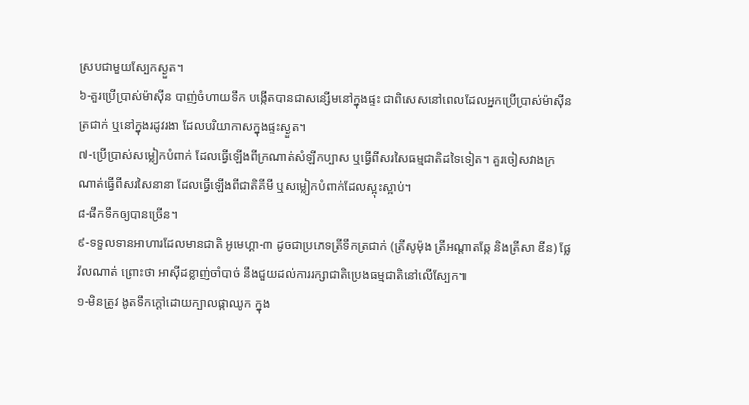ស្របជាមួយស្បែកស្ងួត។
៦-គួរប្រើប្រាស់ម៉ាស៊ីន បាញ់ចំហាយទឹក បង្កើតបានជាសន្សើមនៅក្នុងផ្ទះ ជាពិសេសនៅពេលដែលអ្នកប្រើប្រាស់ម៉ាស៊ីនត្រជាក់ ឬនៅក្នុងរដូវរងា ដែលបរិយាកាសក្នុងផ្ទះស្ងួត។
៧-ប្រើប្រាស់សម្លៀកបំពាក់ ដែលធ្វើឡើងពីក្រណាត់សំឡីកប្បាស ឬធ្វើពីសរសៃធម្មជាតិដទៃទៀត។ គួរចៀសវាងក្រណាត់ធ្វើពីសរសៃនានា ដែលធ្វើឡើងពីជាតិគីមី ឬសម្លៀកបំពាក់ដែលស្អុះស្អាប់។
៨-ផឹកទឹកឲ្យបានច្រើន។
៩-ទទួលទានអាហារដែលមានជាតិ អូមេហ្គា-៣ ដូចជាប្រភេទត្រីទឹកត្រជាក់ (ត្រីសូម៉ុង ត្រីអណ្តាតឆ្កែ និងត្រីសា ឌីន) ផ្លែវ៉លណាត់ ព្រោះថា អាស៊ីដខ្លាញ់ចាំបាច់ នឹងជួយដល់ការរក្សាជាតិប្រេងធម្មជាតិនៅលើស្បែក៕
១-មិនត្រូវ ងូតទឹកក្តៅដោយក្បាលផ្កាឈូក ក្នុង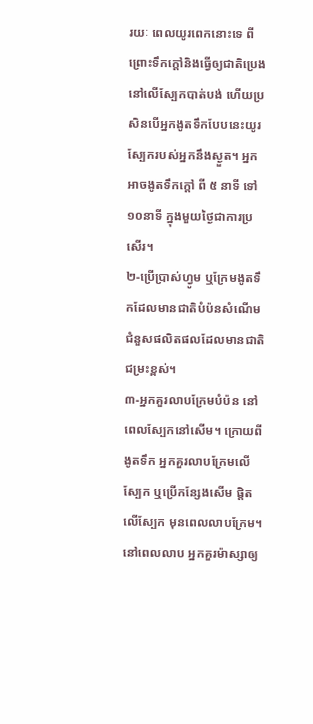រយៈ ពេលយូរពេកនោះទេ ពីព្រោះទឹកក្តៅនិងធ្វើឲ្យជាតិប្រេង នៅលើស្បែកបាត់បង់ ហើយប្រសិនបើអ្នកងូតទឹកបែបនេះយូរ ស្បែករបស់អ្នកនឹងស្ងួត។ អ្នកអាចងូតទឹកក្តៅ ពី ៥ នាទី ទៅ១០នាទី ក្នុងមួយថ្ងៃជាការប្រសើរ។
២-ប្រើប្រាស់ហ្វូម ឬក្រែមងូតទឹកដែលមានជាតិបំប៉នសំណើម ជំនួសផលិតផលដែលមានជាតិជម្រះខ្ពស់។
៣-អ្នកគួរលាបក្រែមបំប៉ន នៅពេលស្បែកនៅសើម។ ក្រោយពីងូតទឹក អ្នកគួរលាបក្រែមលើស្បែក ឬប្រើកន្សែងសើម ផ្តិតលើស្បែក មុនពេលលាបក្រែម។ នៅពេលលាប អ្នកគួរម៉ាស្សាឲ្យ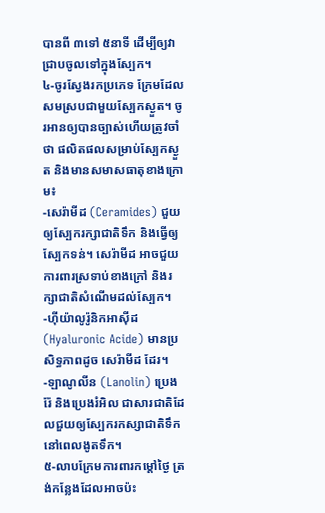បានពី ៣ទៅ ៥នាទី ដើម្បីឲ្យវាជ្រាបចូលទៅក្នុងស្បែក។
៤-ចូរស្វែងរកប្រភេទ ក្រែមដែលសមស្របជាមួយស្បែកស្ងួត។ ចូរអានឲ្យបានច្បាស់ហើយត្រូវចាំថា ផលិតផលសម្រាប់ស្បែកស្ងួត និងមានសមាសធាតុខាងក្រោម៖
-សេរ៉ាមីដ (Ceramides) ជួយឲ្យស្បែករក្សាជាតិទឹក និងធ្វើឲ្យស្បែកទន់។ សេរ៉ាមីដ អាចជួយការពារស្រទាប់ខាងក្រៅ និងរក្សាជាតិសំណើមដល់ស្បែក។
-ហ៊ីយ៉ាលូរ៉ូនិកអាស៊ីដ (Hyaluronic Acide) មានប្រសិទ្ធភាពដូច សេរ៉ាមីដ ដែរ។
-ឡាណូលីន (Lanolin) ប្រេងរ៉ែ និងប្រេងរំអិល ជាសារជាតិដែលជួយឲ្យស្បែករកស្សាជាតិទឹកនៅពេលងូតទឹក។
៥-លាបក្រែមការពារកម្តៅថ្ងៃ ត្រង់កន្លែងដែលអាចប៉ះ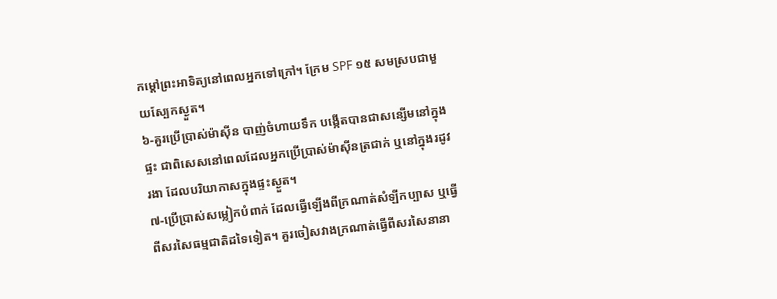កម្តៅព្រះអាទិត្យនៅពេលអ្នកទៅក្រៅ។ ក្រែម SPF ១៥ សមស្របជាមួយស្បែកស្ងួត។
៦-គួរប្រើប្រាស់ម៉ាស៊ីន បាញ់ចំហាយទឹក បង្កើតបានជាសន្សើមនៅក្នុងផ្ទះ ជាពិសេសនៅពេលដែលអ្នកប្រើប្រាស់ម៉ាស៊ីនត្រជាក់ ឬនៅក្នុងរដូវរងា ដែលបរិយាកាសក្នុងផ្ទះស្ងួត។
៧-ប្រើប្រាស់សម្លៀកបំពាក់ ដែលធ្វើឡើងពីក្រណាត់សំឡីកប្បាស ឬធ្វើពីសរសៃធម្មជាតិដទៃទៀត។ គួរចៀសវាងក្រណាត់ធ្វើពីសរសៃនានា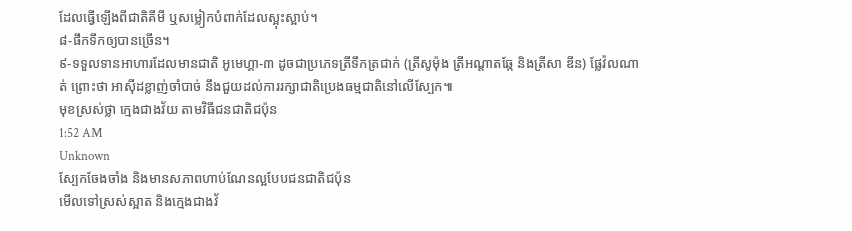ដែលធ្វើឡើងពីជាតិគីមី ឬសម្លៀកបំពាក់ដែលស្អុះស្អាប់។
៨-ផឹកទឹកឲ្យបានច្រើន។
៩-ទទួលទានអាហារដែលមានជាតិ អូមេហ្គា-៣ ដូចជាប្រភេទត្រីទឹកត្រជាក់ (ត្រីសូម៉ុង ត្រីអណ្តាតឆ្កែ និងត្រីសា ឌីន) ផ្លែវ៉លណាត់ ព្រោះថា អាស៊ីដខ្លាញ់ចាំបាច់ នឹងជួយដល់ការរក្សាជាតិប្រេងធម្មជាតិនៅលើស្បែក៕
មុខស្រស់ថ្លា ក្មេងជាងវ័យ តាមវិធីជនជាតិជប៉ុន
1:52 AM
Unknown
ស្បែកចែងចាំង និងមានសភាពហាប់ណែនល្អបែបជនជាតិជប៉ុន
មើលទៅស្រស់ស្អាត និងក្មេងជាងវ័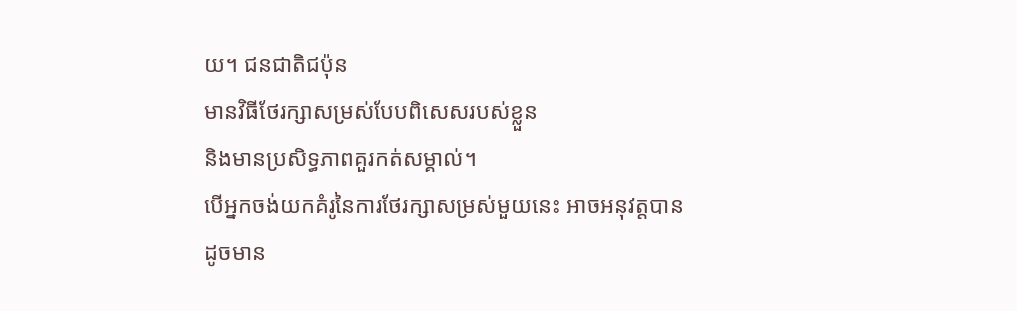យ។ ជនជាតិជប៉ុន
មានវិធីថែរក្សាសម្រស់បែបពិសេសរបស់ខ្លួន
និងមានប្រសិទ្ធភាពគួរកត់សម្គាល់។
បើអ្នកចង់យកគំរូនៃការថែរក្សាសម្រស់មួយនេះ អាចអនុវត្តបាន
ដូចមាន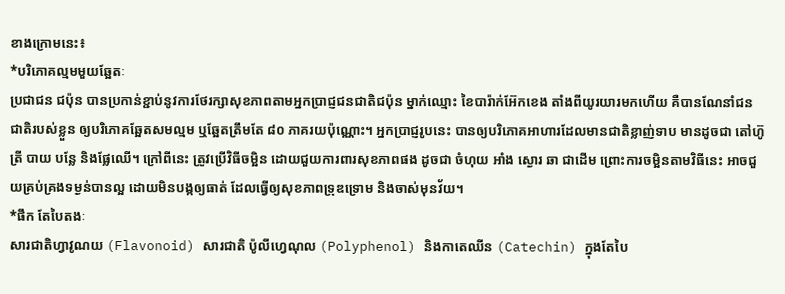ខាងក្រោមនេះ៖
*បរិភោគល្មមមួយឆ្អែតៈ
ប្រជាជន ជប៉ុន បានប្រកាន់ខ្ជាប់នូវការថែរក្សាសុខភាពតាមអ្នកប្រាជ្ញជនជាតិជប៉ុន ម្នាក់ឈ្មោះ ខៃបារ៉ាក់អ៊ែកខេង តាំងពីយូរយារមកហើយ គឺបានណែនាំជនជាតិរបស់ខ្លួន ឲ្យបរិភោគឆ្អែតសមល្មម ឬឆ្អែតត្រឹមតែ ៨០ ភាគរយប៉ុណ្ណោះ។ អ្នកប្រាជ្ញរូបនេះ បានឲ្យបរិភោគអាហារដែលមានជាតិខ្លាញ់ទាប មានដូចជា តៅហ៊ូ ត្រី បាយ បន្លែ និងផ្លែឈើ។ ក្រៅពីនេះ ត្រូវប្រើវិធីចម្អិន ដោយជួយការពារសុខភាពផង ដូចជា ចំហុយ អាំង ស្ងោរ ឆា ជាដើម ព្រោះការចម្អិនតាមវិធីនេះ អាចជួយគ្រប់គ្រងទម្ងន់បានល្អ ដោយមិនបង្កឲ្យធាត់ ដែលធ្វើឲ្យសុខភាពទ្រុឌទ្រោម និងចាស់មុនវ័យ។
*ផឹក តែបៃតងៈ
សារជាតិហ្វាវូណយ (Flavonoid) សារជាតិ ប៉ូលីហ្វេណុល (Polyphenol) និងកាតេឈីន (Catechin) ក្នុងតែបៃ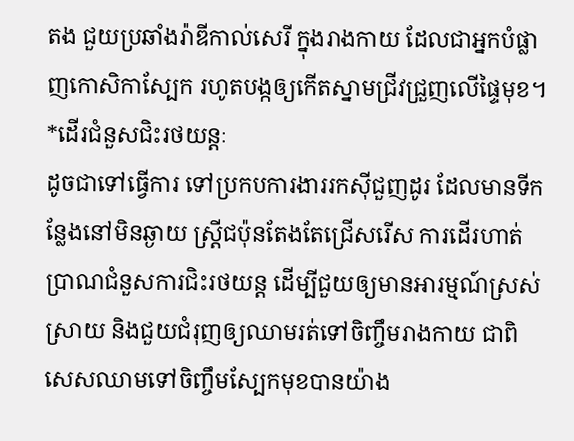តង ជួយប្រឆាំងរ៉ាឌីកាល់សេរី ក្នុងរាងកាយ ដែលជាអ្នកបំផ្លាញកោសិកាស្បែក រហូតបង្កឲ្យកើតស្នាមជ្រីវជ្រួញលើផ្ទៃមុខ។
*ដើរជំនួសជិះរថយន្តៈ
ដូចជាទៅធ្វើការ ទៅប្រកបការងាររកស៊ីជួញដូរ ដែលមានទីកន្លែងនៅមិនឆ្ងាយ ស្ត្រីជប៉ុនតែងតែជ្រើសរើស ការដើរហាត់ប្រាណជំនួសការជិះរថយន្ត ដើម្បីជួយឲ្យមានអារម្មណ៍ស្រស់ស្រាយ និងជួយជំរុញឲ្យឈាមរត់ទៅចិញ្ចឹមរាងកាយ ជាពិសេសឈាមទៅចិញ្ចឹមស្បែកមុខបានយ៉ាង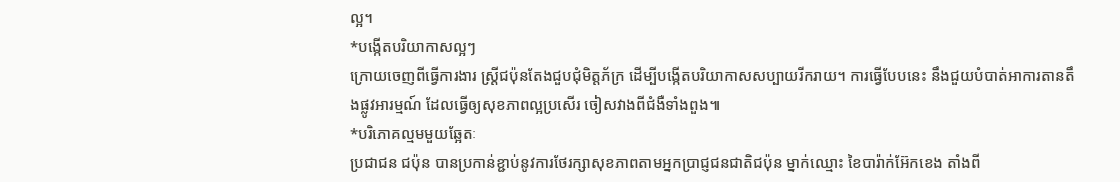ល្អ។
*បង្កើតបរិយាកាសល្អៗ
ក្រោយចេញពីធ្វើការងារ ស្ត្រីជប៉ុនតែងជួបជុំមិត្តភ័ក្រ ដើម្បីបង្កើតបរិយាកាសសប្បាយរីករាយ។ ការធ្វើបែបនេះ នឹងជួយបំបាត់អាការតានតឹងផ្លូវអារម្មណ៍ ដែលធ្វើឲ្យសុខភាពល្អប្រសើរ ចៀសវាងពីជំងឺទាំងពួង៕
*បរិភោគល្មមមួយឆ្អែតៈ
ប្រជាជន ជប៉ុន បានប្រកាន់ខ្ជាប់នូវការថែរក្សាសុខភាពតាមអ្នកប្រាជ្ញជនជាតិជប៉ុន ម្នាក់ឈ្មោះ ខៃបារ៉ាក់អ៊ែកខេង តាំងពី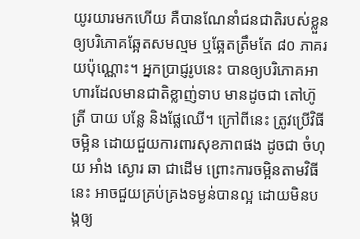យូរយារមកហើយ គឺបានណែនាំជនជាតិរបស់ខ្លួន ឲ្យបរិភោគឆ្អែតសមល្មម ឬឆ្អែតត្រឹមតែ ៨០ ភាគរយប៉ុណ្ណោះ។ អ្នកប្រាជ្ញរូបនេះ បានឲ្យបរិភោគអាហារដែលមានជាតិខ្លាញ់ទាប មានដូចជា តៅហ៊ូ ត្រី បាយ បន្លែ និងផ្លែឈើ។ ក្រៅពីនេះ ត្រូវប្រើវិធីចម្អិន ដោយជួយការពារសុខភាពផង ដូចជា ចំហុយ អាំង ស្ងោរ ឆា ជាដើម ព្រោះការចម្អិនតាមវិធីនេះ អាចជួយគ្រប់គ្រងទម្ងន់បានល្អ ដោយមិនបង្កឲ្យ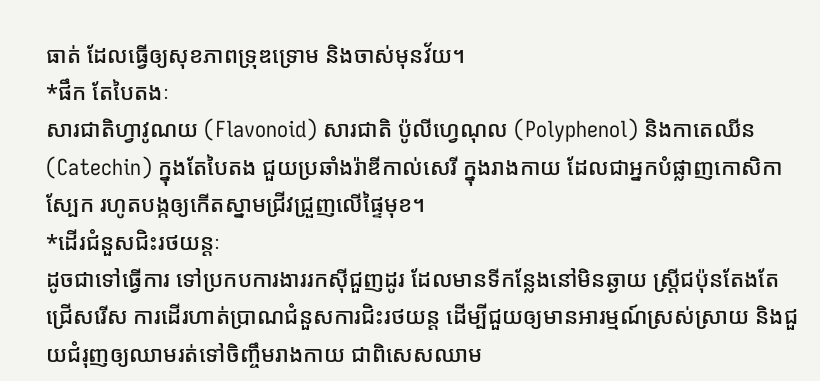ធាត់ ដែលធ្វើឲ្យសុខភាពទ្រុឌទ្រោម និងចាស់មុនវ័យ។
*ផឹក តែបៃតងៈ
សារជាតិហ្វាវូណយ (Flavonoid) សារជាតិ ប៉ូលីហ្វេណុល (Polyphenol) និងកាតេឈីន (Catechin) ក្នុងតែបៃតង ជួយប្រឆាំងរ៉ាឌីកាល់សេរី ក្នុងរាងកាយ ដែលជាអ្នកបំផ្លាញកោសិកាស្បែក រហូតបង្កឲ្យកើតស្នាមជ្រីវជ្រួញលើផ្ទៃមុខ។
*ដើរជំនួសជិះរថយន្តៈ
ដូចជាទៅធ្វើការ ទៅប្រកបការងាររកស៊ីជួញដូរ ដែលមានទីកន្លែងនៅមិនឆ្ងាយ ស្ត្រីជប៉ុនតែងតែជ្រើសរើស ការដើរហាត់ប្រាណជំនួសការជិះរថយន្ត ដើម្បីជួយឲ្យមានអារម្មណ៍ស្រស់ស្រាយ និងជួយជំរុញឲ្យឈាមរត់ទៅចិញ្ចឹមរាងកាយ ជាពិសេសឈាម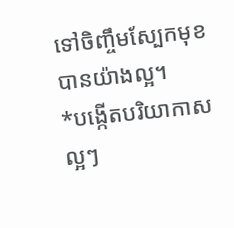ទៅចិញ្ចឹមស្បែកមុខបានយ៉ាងល្អ។
*បង្កើតបរិយាកាសល្អៗ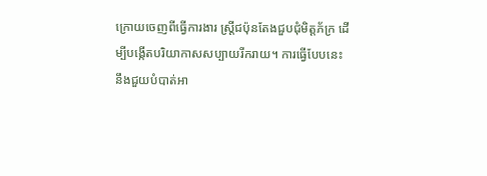ក្រោយចេញពីធ្វើការងារ ស្ត្រីជប៉ុនតែងជួបជុំមិត្តភ័ក្រ ដើម្បីបង្កើតបរិយាកាសសប្បាយរីករាយ។ ការធ្វើបែបនេះ នឹងជួយបំបាត់អា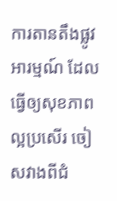ការតានតឹងផ្លូវអារម្មណ៍ ដែលធ្វើឲ្យសុខភាពល្អប្រសើរ ចៀសវាងពីជំ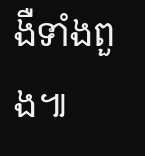ងឺទាំងពួង៕